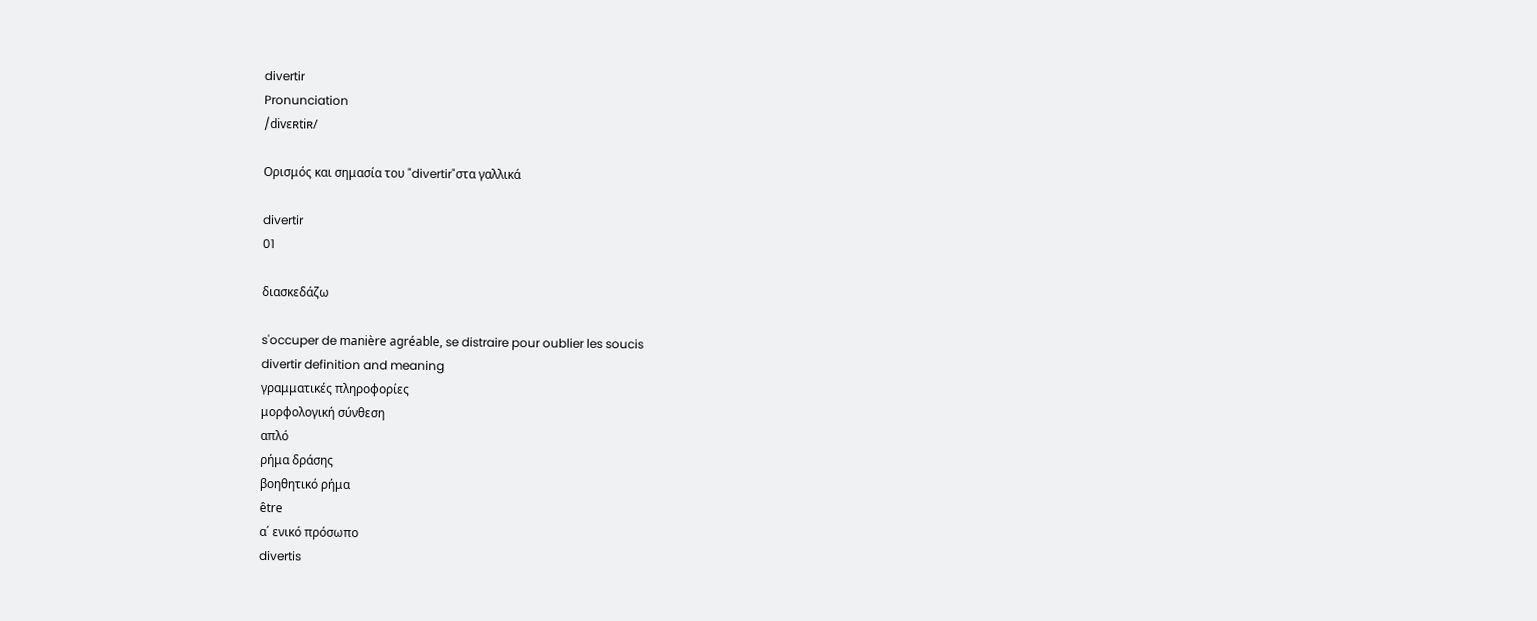divertir
Pronunciation
/divɛʀtiʀ/

Ορισμός και σημασία του "divertir"στα γαλλικά

divertir
01

διασκεδάζω

s'occuper de manière agréable, se distraire pour oublier les soucis
divertir definition and meaning
γραμματικές πληροφορίες
μορφολογική σύνθεση
απλό
ρήμα δράσης
βοηθητικό ρήμα
être
α΄ ενικό πρόσωπο
divertis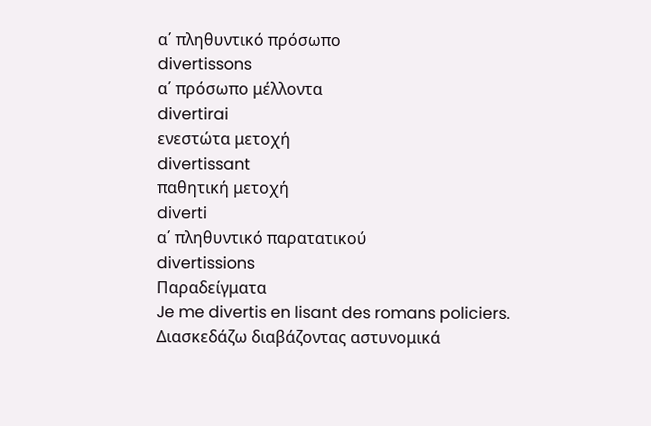α΄ πληθυντικό πρόσωπο
divertissons
α΄ πρόσωπο μέλλοντα
divertirai
ενεστώτα μετοχή
divertissant
παθητική μετοχή
diverti
α΄ πληθυντικό παρατατικού
divertissions
Παραδείγματα
Je me divertis en lisant des romans policiers.
Διασκεδάζω διαβάζοντας αστυνομικά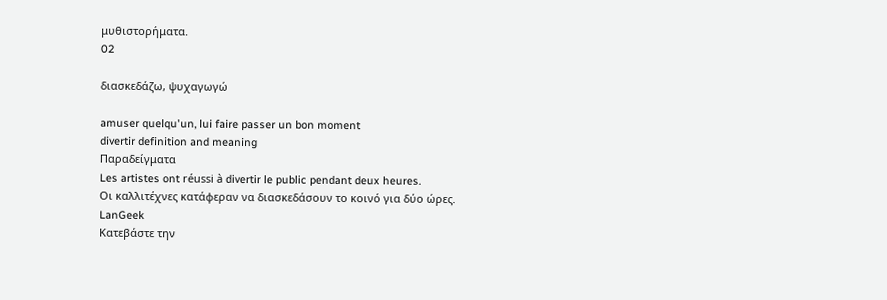μυθιστορήματα.
02

διασκεδάζω, ψυχαγωγώ

amuser quelqu'un, lui faire passer un bon moment
divertir definition and meaning
Παραδείγματα
Les artistes ont réussi à divertir le public pendant deux heures.
Οι καλλιτέχνες κατάφεραν να διασκεδάσουν το κοινό για δύο ώρες.
LanGeek
Κατεβάστε την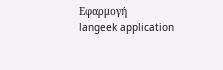Εφαρμογή
langeek application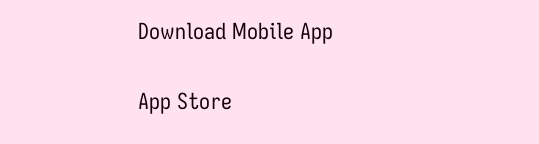Download Mobile App

App Store